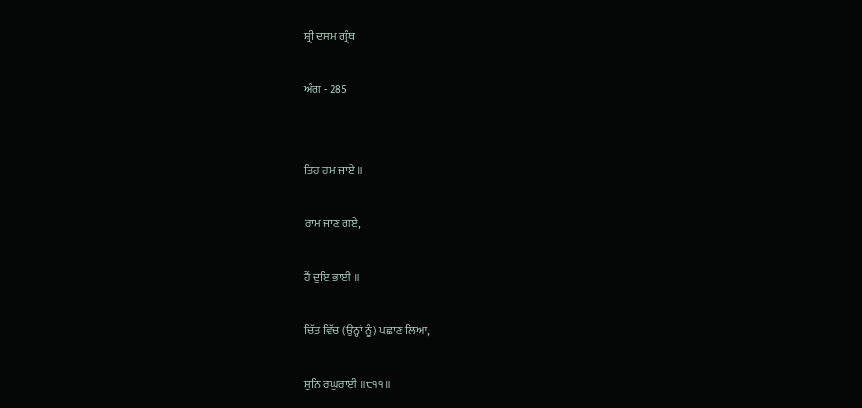ਸ਼੍ਰੀ ਦਸਮ ਗ੍ਰੰਥ

ਅੰਗ - 285


ਤਿਹ ਹਮ ਜਾਏ ॥

ਰਾਮ ਜਾਣ ਗਏ,

ਹੈਂ ਦੁਇ ਭਾਈ ॥

ਚਿੱਤ ਵਿੱਚ (ਉਨ੍ਹਾਂ ਨੂੰ) ਪਛਾਣ ਲਿਆ,

ਸੁਨਿ ਰਘੁਰਾਈ ॥੮੧੧॥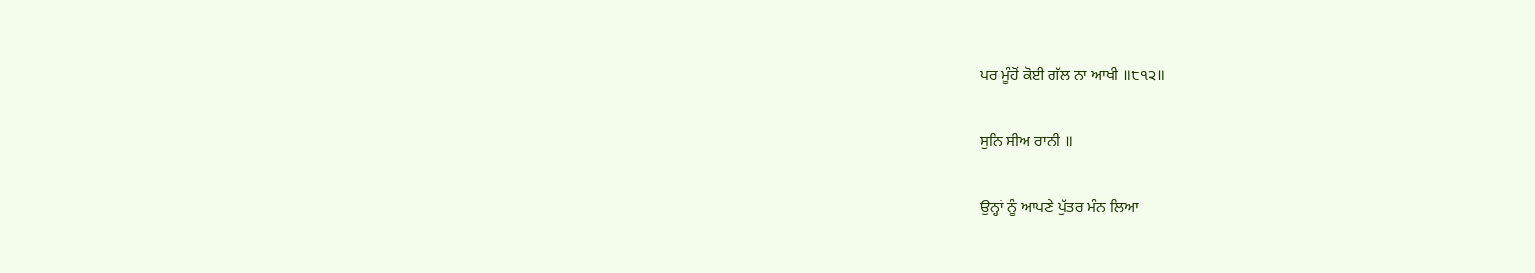ਪਰ ਮੂੰਹੋਂ ਕੋਈ ਗੱਲ ਨਾ ਆਖੀ ॥੮੧੨॥

ਸੁਨਿ ਸੀਅ ਰਾਨੀ ॥

ਉਨ੍ਹਾਂ ਨੂੰ ਆਪਣੇ ਪੁੱਤਰ ਮੰਨ ਲਿਆ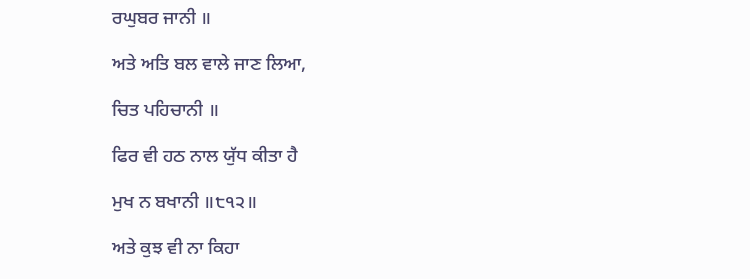ਰਘੁਬਰ ਜਾਨੀ ॥

ਅਤੇ ਅਤਿ ਬਲ ਵਾਲੇ ਜਾਣ ਲਿਆ,

ਚਿਤ ਪਹਿਚਾਨੀ ॥

ਫਿਰ ਵੀ ਹਠ ਨਾਲ ਯੁੱਧ ਕੀਤਾ ਹੈ

ਮੁਖ ਨ ਬਖਾਨੀ ॥੮੧੨॥

ਅਤੇ ਕੁਝ ਵੀ ਨਾ ਕਿਹਾ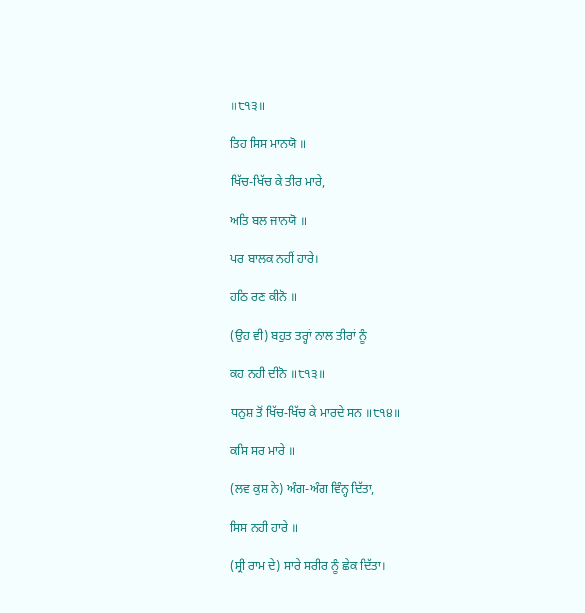॥੮੧੩॥

ਤਿਹ ਸਿਸ ਮਾਨਯੋ ॥

ਖਿੱਚ-ਖਿੱਚ ਕੇ ਤੀਰ ਮਾਰੇ,

ਅਤਿ ਬਲ ਜਾਨਯੋ ॥

ਪਰ ਬਾਲਕ ਨਹੀਂ ਹਾਰੇ।

ਹਠਿ ਰਣ ਕੀਨੋ ॥

(ਉਹ ਵੀ) ਬਹੁਤ ਤਰ੍ਹਾਂ ਨਾਲ ਤੀਰਾਂ ਨੂੰ

ਕਹ ਨਹੀ ਦੀਨੋ ॥੮੧੩॥

ਧਨੁਸ਼ ਤੋਂ ਖਿੱਚ-ਖਿੱਚ ਕੇ ਮਾਰਦੇ ਸਨ ॥੮੧੪॥

ਕਸਿ ਸਰ ਮਾਰੇ ॥

(ਲਵ ਕੁਸ਼ ਨੇ) ਅੰਗ-ਅੰਗ ਵਿੰਨ੍ਹ ਦਿੱਤਾ,

ਸਿਸ ਨਹੀ ਹਾਰੇ ॥

(ਸ੍ਰੀ ਰਾਮ ਦੇ) ਸਾਰੇ ਸਰੀਰ ਨੂੰ ਛੇਕ ਦਿੱਤਾ।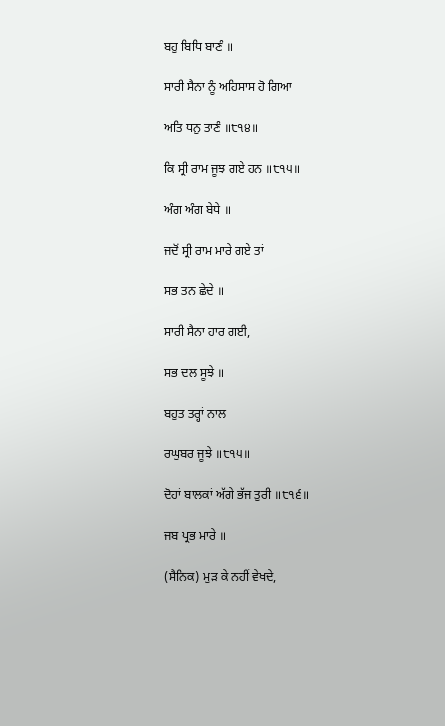ਬਹੁ ਬਿਧਿ ਬਾਣੰ ॥

ਸਾਰੀ ਸੈਨਾ ਨੂੰ ਅਹਿਸਾਸ ਹੋ ਗਿਆ

ਅਤਿ ਧਨੁ ਤਾਣੰ ॥੮੧੪॥

ਕਿ ਸ੍ਰੀ ਰਾਮ ਜੂਝ ਗਏ ਹਨ ॥੮੧੫॥

ਅੰਗ ਅੰਗ ਬੇਧੇ ॥

ਜਦੋਂ ਸ੍ਰੀ ਰਾਮ ਮਾਰੇ ਗਏ ਤਾਂ

ਸਭ ਤਨ ਛੇਦੇ ॥

ਸਾਰੀ ਸੈਨਾ ਹਾਰ ਗਈ,

ਸਭ ਦਲ ਸੂਝੇ ॥

ਬਹੁਤ ਤਰ੍ਹਾਂ ਨਾਲ

ਰਘੁਬਰ ਜੂਝੇ ॥੮੧੫॥

ਦੋਹਾਂ ਬਾਲਕਾਂ ਅੱਗੇ ਭੱਜ ਤੁਰੀ ॥੮੧੬॥

ਜਬ ਪ੍ਰਭ ਮਾਰੇ ॥

(ਸੈਨਿਕ) ਮੁੜ ਕੇ ਨਹੀਂ ਵੇਖਦੇ,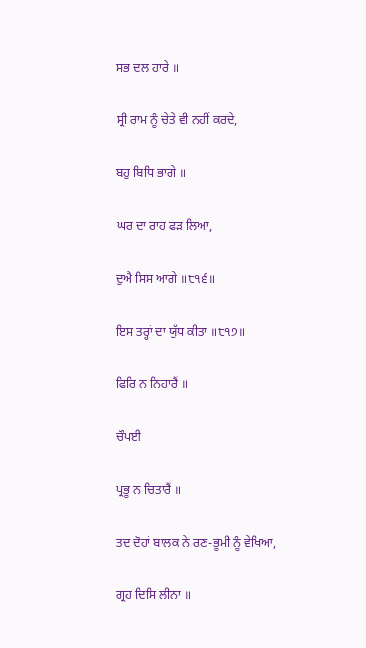ਸਭ ਦਲ ਹਾਰੇ ॥

ਸ੍ਰੀ ਰਾਮ ਨੂੰ ਚੇਤੇ ਵੀ ਨਹੀਂ ਕਰਦੇ,

ਬਹੁ ਬਿਧਿ ਭਾਗੇ ॥

ਘਰ ਦਾ ਰਾਹ ਫੜ ਲਿਆ,

ਦੁਐ ਸਿਸ ਆਗੇ ॥੮੧੬॥

ਇਸ ਤਰ੍ਹਾਂ ਦਾ ਯੁੱਧ ਕੀਤਾ ॥੮੧੭॥

ਫਿਰਿ ਨ ਨਿਹਾਰੈਂ ॥

ਚੌਪਈ

ਪ੍ਰਭੂ ਨ ਚਿਤਾਰੈਂ ॥

ਤਦ ਦੋਹਾਂ ਬਾਲਕ ਨੇ ਰਣ-ਭੂਮੀ ਨੂੰ ਵੇਖਿਆ,

ਗ੍ਰਹ ਦਿਸਿ ਲੀਨਾ ॥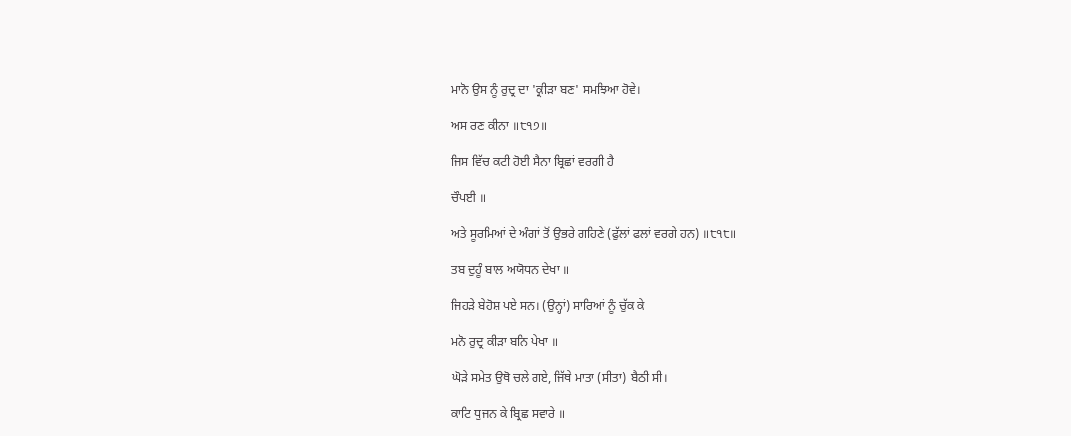ਮਾਨੋ ਉਸ ਨੂੰ ਰੁਦ੍ਰ ਦਾ 'ਕ੍ਰੀੜਾ ਬਣ' ਸਮਝਿਆ ਹੋਵੇ।

ਅਸ ਰਣ ਕੀਨਾ ॥੮੧੭॥

ਜਿਸ ਵਿੱਚ ਕਟੀ ਹੋਈ ਸੈਨਾ ਬ੍ਰਿਛਾਂ ਵਰਗੀ ਹੈ

ਚੌਪਈ ॥

ਅਤੇ ਸੂਰਮਿਆਂ ਦੇ ਅੰਗਾਂ ਤੋਂ ਉਭਰੇ ਗਹਿਣੇ (ਫੁੱਲਾਂ ਫਲਾਂ ਵਰਗੇ ਹਨ) ॥੮੧੮॥

ਤਬ ਦੁਹੂੰ ਬਾਲ ਅਯੋਧਨ ਦੇਖਾ ॥

ਜਿਹੜੇ ਬੇਹੋਸ਼ ਪਏ ਸਨ। (ਉਨ੍ਹਾਂ) ਸਾਰਿਆਂ ਨੂੰ ਚੁੱਕ ਕੇ

ਮਨੋ ਰੁਦ੍ਰ ਕੀੜਾ ਬਨਿ ਪੇਖਾ ॥

ਘੋੜੇ ਸਮੇਤ ਉਥੋ ਚਲੇ ਗਏ, ਜਿੱਥੇ ਮਾਤਾ (ਸੀਤਾ) ਬੈਠੀ ਸੀ।

ਕਾਟਿ ਧੁਜਨ ਕੇ ਬ੍ਰਿਛ ਸਵਾਰੇ ॥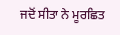ਜਦੋਂ ਸੀਤਾ ਨੇ ਮੂਰਛਿਤ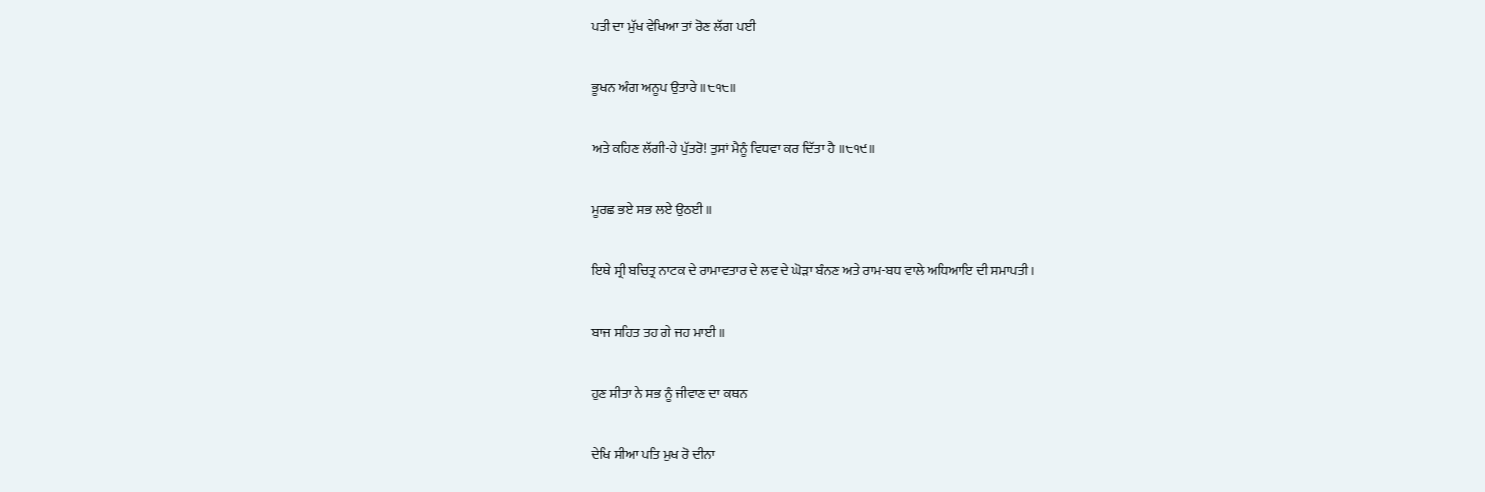ਪਤੀ ਦਾ ਮੁੱਖ ਵੇਖਿਆ ਤਾਂ ਰੋਣ ਲੱਗ ਪਈ

ਭੂਖਨ ਅੰਗ ਅਨੂਪ ਉਤਾਰੇ ॥੮੧੮॥

ਅਤੇ ਕਹਿਣ ਲੱਗੀ-ਹੇ ਪੁੱਤਰੋ! ਤੁਸਾਂ ਮੈਨੂੰ ਵਿਧਵਾ ਕਰ ਦਿੱਤਾ ਹੈ ॥੮੧੯॥

ਮੂਰਛ ਭਏ ਸਭ ਲਏ ਉਠਈ ॥

ਇਥੇ ਸ੍ਰੀ ਬਚਿਤ੍ਰ ਨਾਟਕ ਦੇ ਰਾਮਾਵਤਾਰ ਦੇ ਲਵ ਦੇ ਘੋੜਾ ਬੰਨਣ ਅਤੇ ਰਾਮ-ਬਧ ਵਾਲੇ ਅਧਿਆਇ ਦੀ ਸਮਾਪਤੀ।

ਬਾਜ ਸਹਿਤ ਤਹ ਗੇ ਜਹ ਮਾਈ ॥

ਹੁਣ ਸੀਤਾ ਨੇ ਸਭ ਨੂੰ ਜੀਵਾਣ ਦਾ ਕਥਨ

ਦੇਖਿ ਸੀਆ ਪਤਿ ਮੁਖ ਰੋ ਦੀਨਾ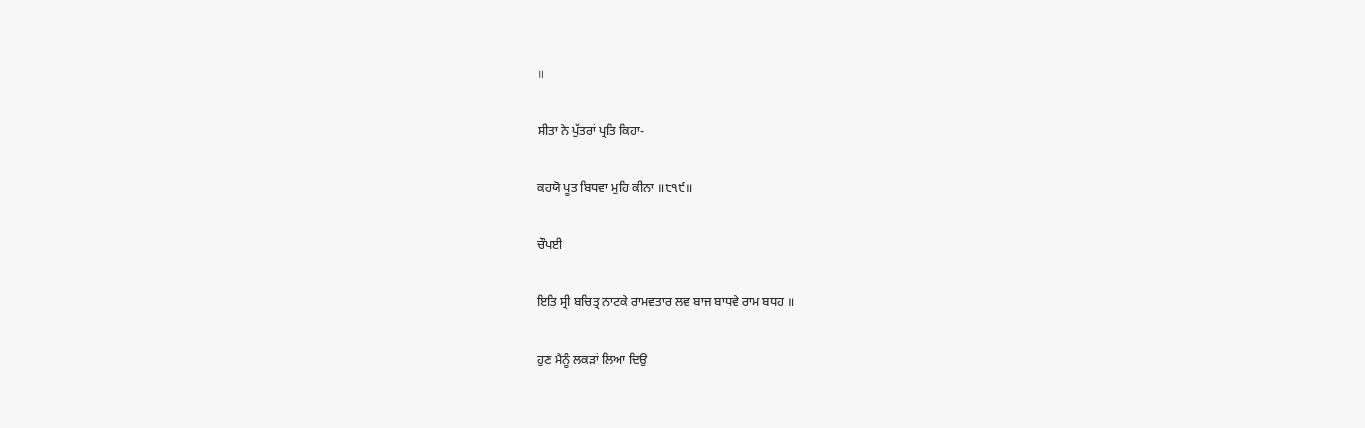॥

ਸੀਤਾ ਨੇ ਪੁੱਤਰਾਂ ਪ੍ਰਤਿ ਕਿਹਾ-

ਕਹਯੋ ਪੂਤ ਬਿਧਵਾ ਮੁਹਿ ਕੀਨਾ ॥੮੧੯॥

ਚੌਪਈ

ਇਤਿ ਸ੍ਰੀ ਬਚਿਤ੍ਰ ਨਾਟਕੇ ਰਾਮਵਤਾਰ ਲਵ ਬਾਜ ਬਾਧਵੇ ਰਾਮ ਬਧਹ ॥

ਹੁਣ ਮੈਨੂੰ ਲਕੜਾਂ ਲਿਆ ਦਿਉ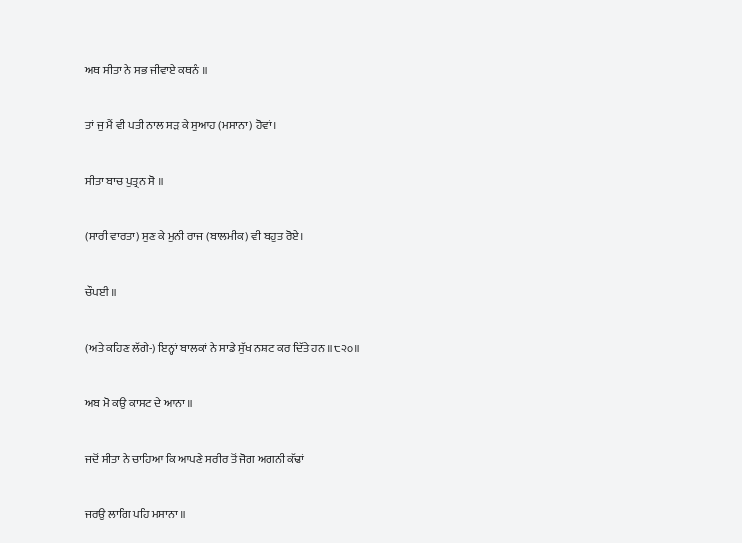ਅਥ ਸੀਤਾ ਨੇ ਸਭ ਜੀਵਾਏ ਕਥਨੰ ॥

ਤਾਂ ਜੁ ਮੈਂ ਵੀ ਪਤੀ ਨਾਲ ਸੜ ਕੇ ਸੁਆਹ (ਮਸਾਨਾ) ਹੋਵਾਂ।

ਸੀਤਾ ਬਾਚ ਪੁਤ੍ਰਨ ਸੋ ॥

(ਸਾਰੀ ਵਾਰਤਾ) ਸੁਣ ਕੇ ਮੁਨੀ ਰਾਜ (ਬਾਲਮੀਕ) ਵੀ ਬਹੁਤ ਰੋਏ।

ਚੌਪਈ ॥

(ਅਤੇ ਕਹਿਣ ਲੱਗੇ-) ਇਨ੍ਹਾਂ ਬਾਲਕਾਂ ਨੇ ਸਾਡੇ ਸੁੱਖ ਨਸ਼ਟ ਕਰ ਦਿੱਤੇ ਹਨ ॥੮੨੦॥

ਅਬ ਮੋ ਕਉ ਕਾਸਟ ਦੇ ਆਨਾ ॥

ਜਦੋਂ ਸੀਤਾ ਨੇ ਚਾਹਿਆ ਕਿ ਆਪਣੇ ਸਰੀਰ ਤੋਂ ਜੋਗ ਅਗਨੀ ਕੱਢਾਂ

ਜਰਉ ਲਾਗਿ ਪਹਿ ਮਸਾਨਾ ॥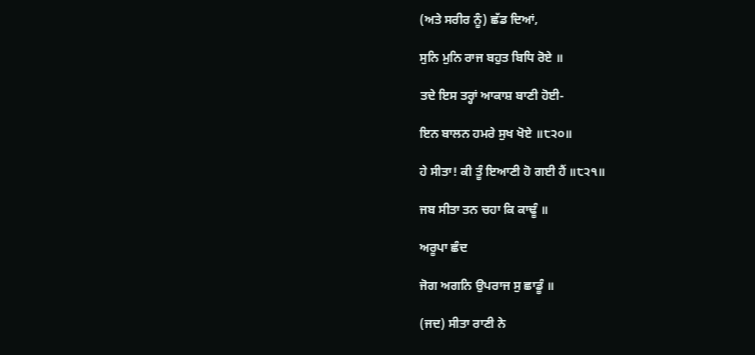(ਅਤੇ ਸਰੀਰ ਨੂੰ) ਛੱਡ ਦਿਆਂ,

ਸੁਨਿ ਮੁਨਿ ਰਾਜ ਬਹੁਤ ਬਿਧਿ ਰੋਏ ॥

ਤਦੇ ਇਸ ਤਰ੍ਹਾਂ ਆਕਾਸ਼ ਬਾਣੀ ਹੋਈ-

ਇਨ ਬਾਲਨ ਹਮਰੇ ਸੁਖ ਖੋਏ ॥੮੨੦॥

ਹੇ ਸੀਤਾ! ਕੀ ਤੂੰ ਇਆਣੀ ਹੋ ਗਈ ਹੈਂ ॥੮੨੧॥

ਜਬ ਸੀਤਾ ਤਨ ਚਹਾ ਕਿ ਕਾਢੂੰ ॥

ਅਰੂਪਾ ਛੰਦ

ਜੋਗ ਅਗਨਿ ਉਪਰਾਜ ਸੁ ਛਾਡੂੰ ॥

(ਜਦ) ਸੀਤਾ ਰਾਣੀ ਨੇ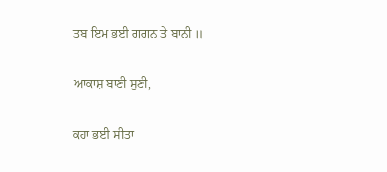ਤਬ ਇਮ ਭਈ ਗਗਨ ਤੇ ਬਾਨੀ ॥

ਆਕਾਸ਼ ਬਾਣੀ ਸੁਣੀ,

ਕਹਾ ਭਈ ਸੀਤਾ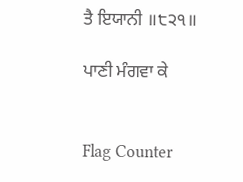ਤੈ ਇਯਾਨੀ ॥੮੨੧॥

ਪਾਣੀ ਮੰਗਵਾ ਕੇ


Flag Counter